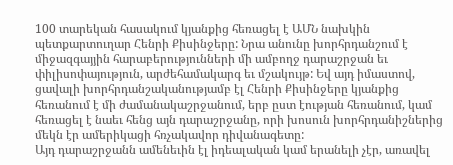100 տարեկան հասակում կյանքից հեռացել է ԱՄՆ նախկին պետքարտուղար Հենրի Քիսինջերը: Նրա անունը խորհրդանշում է միջազգայյին հարաբերությունների մի ամբողջ դարաշրջան եւ փիլիսոփայություն, արժեհամակարգ եւ մշակույթ: Եվ այդ իմաստով, ցավալի խորհրդանշականությամբ էլ Հենրի Քիսինջերը կյանքից հեռանում է մի ժամանակաշրջանում, երբ ըստ էության հեռանում, կամ հեռացել է նաեւ հենց այն դարաշրջանը, որի խոսուն խորհրդանիշներից մեկն էր ամերիկացի հռչակավոր դիվանագետը:
Այդ դարաշրջանն ամենեւին էլ իդեալական կամ երանելի չէր, առավել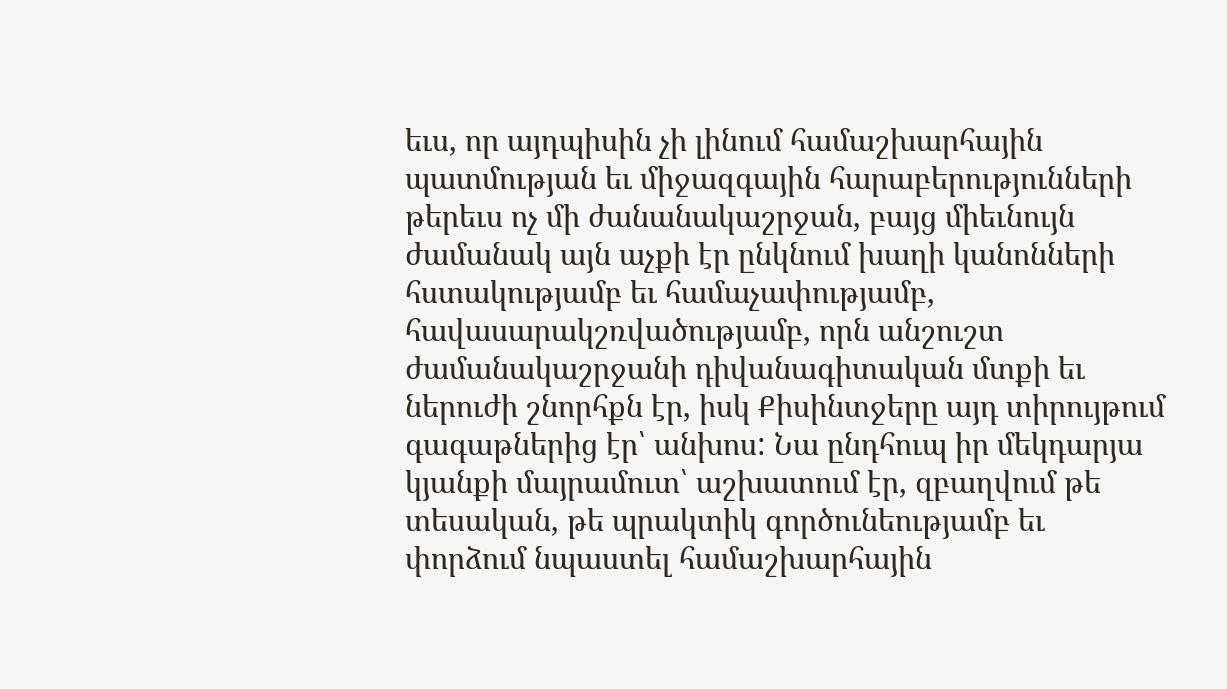եւս, որ այդպիսին չի լինում համաշխարհային պատմության եւ միջազգային հարաբերությունների թերեւս ոչ մի ժանանակաշրջան, բայց միեւնույն ժամանակ այն աչքի էր ընկնում խաղի կանոնների հստակությամբ եւ համաչափությամբ, հավասարակշռվածությամբ, որն անշուշտ ժամանակաշրջանի դիվանագիտական մտքի եւ ներուժի շնորհքն էր, իսկ Քիսինտջերը այդ տիրույթում գագաթներից էր՝ անխոս: Նա ընդհուպ իր մեկդարյա կյանքի մայրամուտ՝ աշխատում էր, զբաղվում թե տեսական, թե պրակտիկ գործունեությամբ եւ փորձում նպաստել համաշխարհային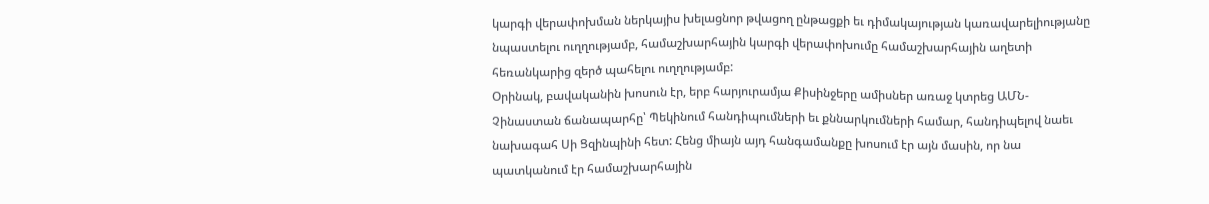կարգի վերափոխման ներկայիս խելացնոր թվացող ընթացքի եւ դիմակայության կառավարելիությանը նպաստելու ուղղությամբ, համաշխարհային կարգի վերափոխումը համաշխարհային աղետի հեռանկարից զերծ պահելու ուղղությամբ:
Օրինակ, բավականին խոսուն էր, երբ հարյուրամյա Քիսինջերը ամիսներ առաջ կտրեց ԱՄՆ-Չինաստան ճանապարհը՝ Պեկինում հանդիպումների եւ քննարկումների համար, հանդիպելով նաեւ նախագահ Սի Ցզինպինի հետ: Հենց միայն այդ հանգամանքը խոսում էր այն մասին, որ նա պատկանում էր համաշխարհային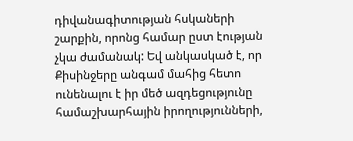դիվանագիտության հսկաների շարքին, որոնց համար ըստ էության չկա ժամանակ: Եվ անկասկած է, որ Քիսինջերը անգամ մահից հետո ունենալու է իր մեծ ազդեցությունը համաշխարհային իրողությունների,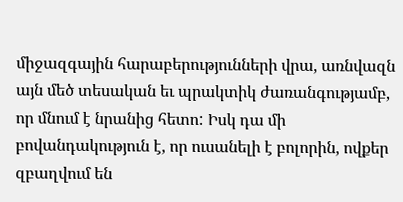միջազգային հարաբերությունների վրա, առնվազն այն մեծ տեսական եւ պրակտիկ ժառանգությամբ, որ մնում է նրանից հետո: Իսկ դա մի բովանդակություն է, որ ուսանելի է բոլորին, ովքեր զբաղվում են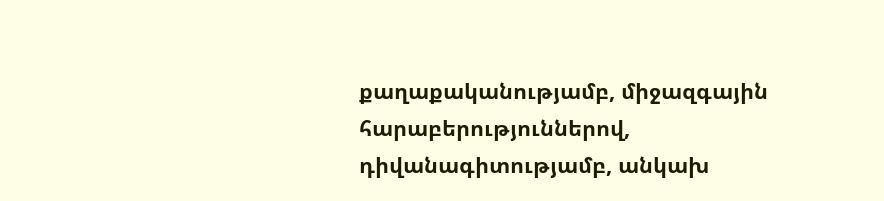քաղաքականությամբ, միջազգային հարաբերություններով, դիվանագիտությամբ, անկախ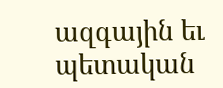ազգային եւ պետական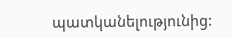պատկանելությունից: